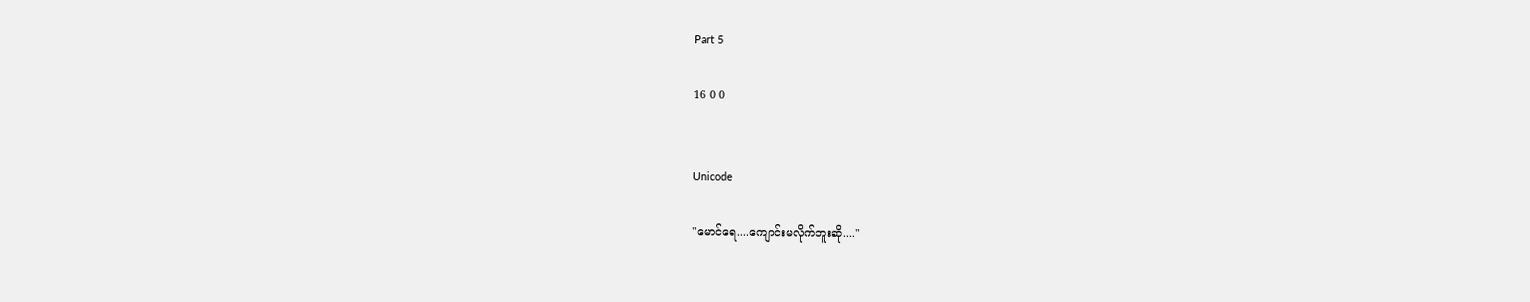Part 5

16 0 0


Unicode

"မောင်ရေ....ကျောင်းမလိုက်ဘူးဆို...."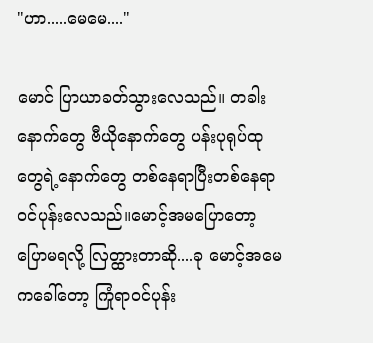"ဟာ.....မေမေ...."

မောင် ပြာယာခတ်သွားလေသည်။ တခါးနောက်တွေ ဗီယိုနောက်တွေ ပန်းပုရုပ်ထုတွေရဲ့နောက်တွေ တစ်နေရာပြီးတစ်နေရာ ဝင်ပုန်းလေသည်။မောင့်အမပြောတော့ ပြောမရလို့ လြတ္ထားတာဆို....ခု မောင့်အမေကခေါ်တော့ ကြုံရာဝင်ပုန်း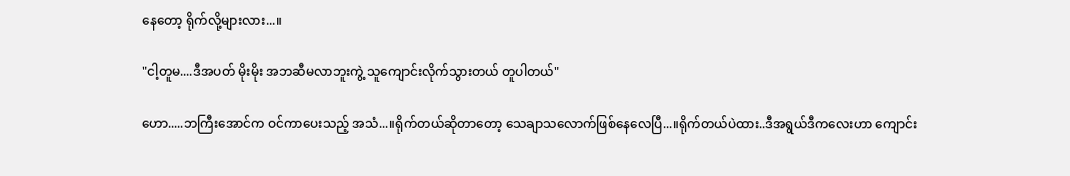နေတော့ ရိုက်လို့များလား...။

"ငါ့တူမ....ဒီအပတ် မိုးမိုး အဘဆီမလာဘူးကွဲ့ သူကျောင်းလိုက်သွားတယ် တူပါတယ်"

ဟော.....ဘကြီးအောင်က ဝင်ကာပေးသည့် အသံ...။ရိုက်တယ်ဆိုတာတော့ သေချာသလောက်ဖြစ်နေလေပြီ...။ရိုက်တယ်ပဲထား..ဒီအရွယ်ဒီကလေးဟာ ကျောင်း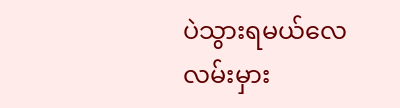ပဲသွားရမယ်လေ လမ်းမှား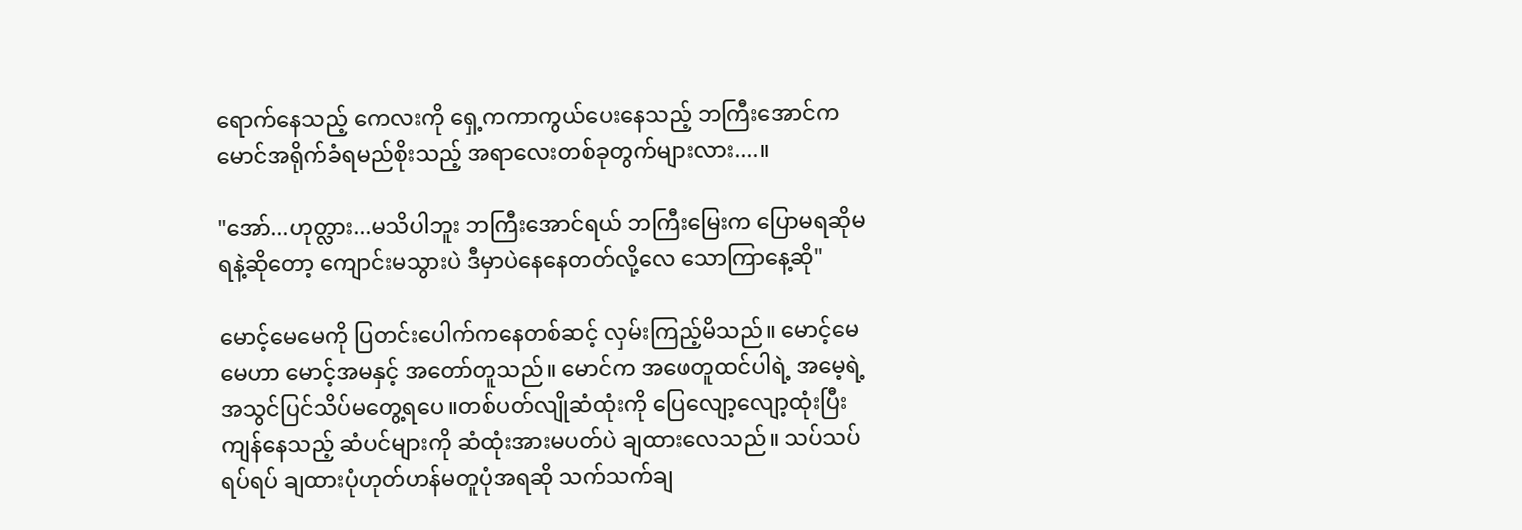ရောက်နေသည့် ကေလးကို ရှေ့ကကာကွယ်ပေးနေသည့် ဘကြီးအောင်က မောင်အရိုက်ခံရမည်စိုးသည့် အရာလေးတစ်ခုတွက်များလား....။

"အော်...ဟုတ္လား...မသိပါဘူး ဘကြီးအောင်ရယ် ဘကြီးမြေးက ပြောမရဆိုမရနဲ့ဆိုတော့ ကျောင်းမသွားပဲ ဒီမှာပဲနေနေတတ်လို့လေ သောကြာနေ့ဆို"

မောင့်မေမေကို ပြတင်းပေါက်ကနေတစ်ဆင့် လှမ်းကြည့်မိသည်။ မောင့်မေမေဟာ မောင့်အမနှင့် အတော်တူသည်။ မောင်က အဖေတူထင်ပါရဲ့ အမေ့ရဲ့အသွင်ပြင်သိပ်မတွေ့ရပေ။တစ်ပတ်လျိုဆံထုံးကို ပြေလျော့လျော့ထုံးပြီး ကျန်နေသည့် ဆံပင်များကို ဆံထုံးအားမပတ်ပဲ ချထားလေသည်။ သပ်သပ်ရပ်ရပ် ချထားပုံဟုတ်ဟန်မတူပုံအရဆို သက်သက်ချ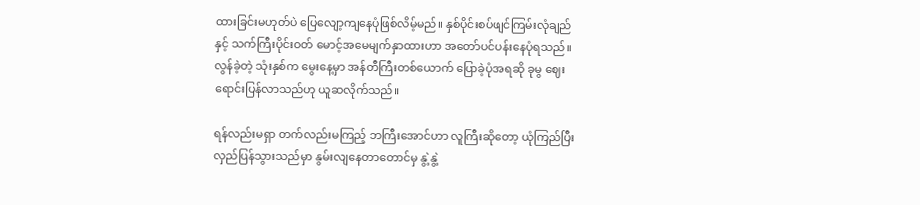ထားခြင်းမဟုတ်ပဲ ပြေလျော့ကျနေပုံဖြစ်လိမ့်မည်။ နှစ်ပိုင်းစပ်ဖျင်ကြမ်းလုံချည်နှင့် သက်ကြီးပိုင်းဝတ် မောင့်အမေမျက်နှာထားဟာ အတော်ပင်ပန်းနေပုံရသည်။ လွန်ခဲ့တဲ့ သုံးနှစ်က မွေးနေ့မှာ အန်တီကြီးတစ်ယောက် ပြောခဲ့ပုံအရဆို ခုမွ ဈေးရောင်းပြန်လာသည်ဟု ယူဆလိုက်သည်။

ရန်လည်းမရှာ တက်လည်းမကြည့် ဘကြီးအောင်ဟာ လူကြီးဆိုတော့ ယုံကြည်ပြီး လှည်ပြန်သွားသည်မှာ နွမ်းလျနေတာတောင်မှ နွဲ့နွဲ့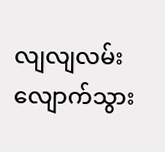လျလျလမ်းလျောက်သွား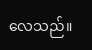လေသည်။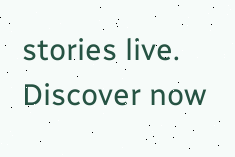stories live. Discover now